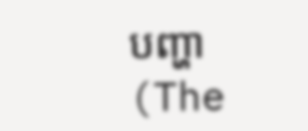បញ្ហា (The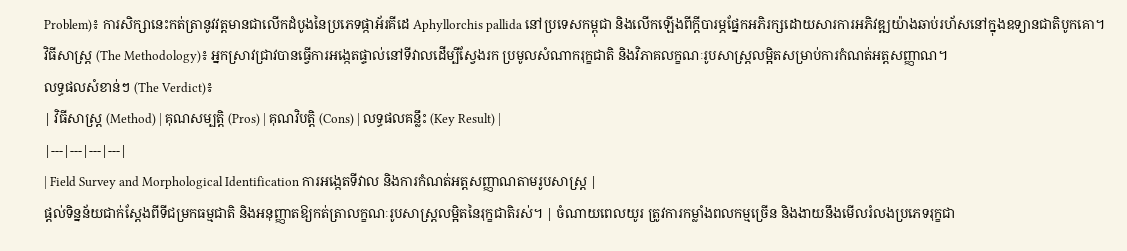Problem)៖ ការសិក្សានេះកត់ត្រានូវវត្តមានជាលើកដំបូងនៃប្រភេទផ្កាអ័រគីដេ Aphyllorchis pallida នៅប្រទេសកម្ពុជា និងលើកឡើងពីក្តីបារម្ភផ្នែកអភិរក្សដោយសារការអភិវឌ្ឍយ៉ាងឆាប់រហ័សនៅក្នុងឧទ្យានជាតិបូកគោ។
វិធីសាស្ត្រ (The Methodology)៖ អ្នកស្រាវជ្រាវបានធ្វើការអង្កេតផ្ទាល់នៅទីវាលដើម្បីស្វែងរក ប្រមូលសំណាករុក្ខជាតិ និងវិភាគលក្ខណៈរូបសាស្ត្រលម្អិតសម្រាប់ការកំណត់អត្តសញ្ញាណ។
លទ្ធផលសំខាន់ៗ (The Verdict)៖
| វិធីសាស្ត្រ (Method) | គុណសម្បត្តិ (Pros) | គុណវិបត្តិ (Cons) | លទ្ធផលគន្លឹះ (Key Result) |
|---|---|---|---|
| Field Survey and Morphological Identification ការអង្កេតទីវាល និងការកំណត់អត្តសញ្ញាណតាមរូបសាស្ត្រ |
ផ្តល់ទិន្នន័យជាក់ស្តែងពីទីជម្រកធម្មជាតិ និងអនុញ្ញាតឱ្យកត់ត្រាលក្ខណៈរូបសាស្ត្រលម្អិតនៃរុក្ខជាតិរស់។ | ចំណាយពេលយូរ ត្រូវការកម្លាំងពលកម្មច្រើន និងងាយនឹងមើលរំលងប្រភេទរុក្ខជា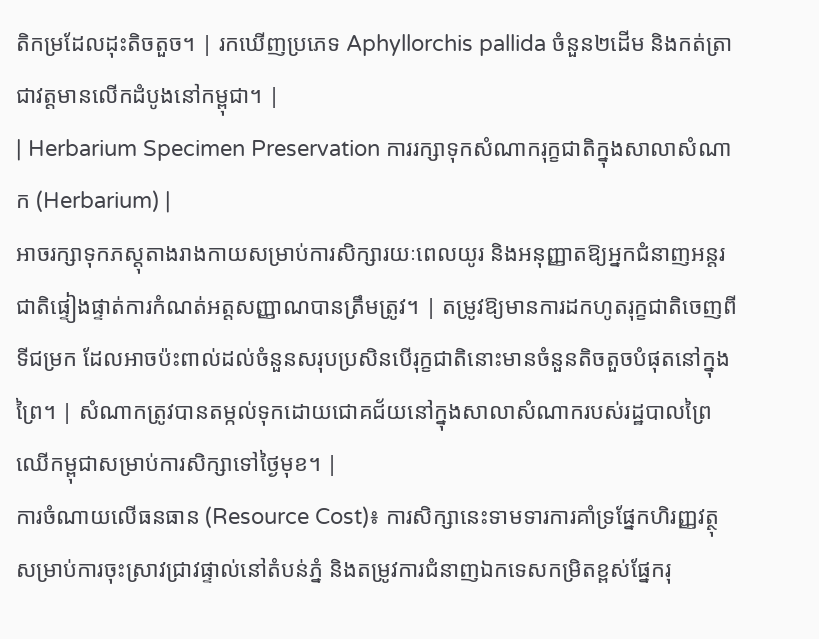តិកម្រដែលដុះតិចតួច។ | រកឃើញប្រភេទ Aphyllorchis pallida ចំនួន២ដើម និងកត់ត្រាជាវត្តមានលើកដំបូងនៅកម្ពុជា។ |
| Herbarium Specimen Preservation ការរក្សាទុកសំណាករុក្ខជាតិក្នុងសាលាសំណាក (Herbarium) |
អាចរក្សាទុកភស្តុតាងរាងកាយសម្រាប់ការសិក្សារយៈពេលយូរ និងអនុញ្ញាតឱ្យអ្នកជំនាញអន្តរជាតិផ្ទៀងផ្ទាត់ការកំណត់អត្តសញ្ញាណបានត្រឹមត្រូវ។ | តម្រូវឱ្យមានការដកហូតរុក្ខជាតិចេញពីទីជម្រក ដែលអាចប៉ះពាល់ដល់ចំនួនសរុបប្រសិនបើរុក្ខជាតិនោះមានចំនួនតិចតួចបំផុតនៅក្នុងព្រៃ។ | សំណាកត្រូវបានតម្កល់ទុកដោយជោគជ័យនៅក្នុងសាលាសំណាករបស់រដ្ឋបាលព្រៃឈើកម្ពុជាសម្រាប់ការសិក្សាទៅថ្ងៃមុខ។ |
ការចំណាយលើធនធាន (Resource Cost)៖ ការសិក្សានេះទាមទារការគាំទ្រផ្នែកហិរញ្ញវត្ថុសម្រាប់ការចុះស្រាវជ្រាវផ្ទាល់នៅតំបន់ភ្នំ និងតម្រូវការជំនាញឯកទេសកម្រិតខ្ពស់ផ្នែករុ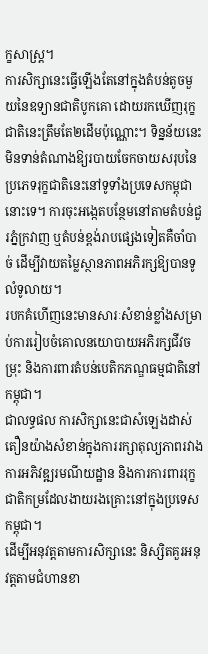ក្ខសាស្ត្រ។
ការសិក្សានេះធ្វើឡើងតែនៅក្នុងតំបន់តូចមួយនៃឧទ្យានជាតិបូកគោ ដោយរកឃើញរុក្ខជាតិនេះត្រឹមតែ២ដើមប៉ុណ្ណោះ។ ទិន្នន័យនេះមិនទាន់តំណាងឱ្យរបាយចែកចាយសរុបនៃប្រភេទរុក្ខជាតិនេះនៅទូទាំងប្រទេសកម្ពុជានោះទេ។ ការចុះអង្កេតបន្ថែមនៅតាមតំបន់ជួរភ្នំក្រវាញ ឬតំបន់ខ្ពង់រាបផ្សេងទៀតគឺចាំបាច់ ដើម្បីវាយតម្លៃស្ថានភាពអភិរក្សឱ្យបានទូលំទូលាយ។
របកគំហើញនេះមានសារៈសំខាន់ខ្លាំងសម្រាប់ការរៀបចំគោលនយោបាយអភិរក្សជីវចម្រុះ និងការពារតំបន់បេតិកភណ្ឌធម្មជាតិនៅកម្ពុជា។
ជាលទ្ធផល ការសិក្សានេះជាសំឡេងដាស់តឿនយ៉ាងសំខាន់ក្នុងការរក្សាតុល្យភាពរវាងការអភិវឌ្ឍរមណីយដ្ឋាន និងការការពាររុក្ខជាតិកម្រដែលងាយរងគ្រោះនៅក្នុងប្រទេសកម្ពុជា។
ដើម្បីអនុវត្តតាមការសិក្សានេះ និស្សិតគួរអនុវត្តតាមជំហានខា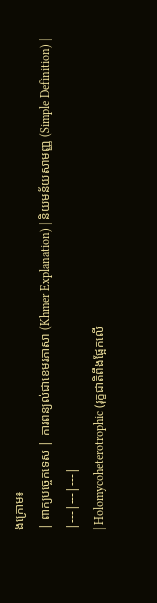ងក្រោម៖
| ពាក្យបច្ចេកទេស | ការពន្យល់ជាខេមរភាសា (Khmer Explanation) | និយមន័យសាមញ្ញ (Simple Definition) |
|---|---|---|
| Holomycoheterotrophic (រុក្ខជាតិពឹងផ្អែកលើ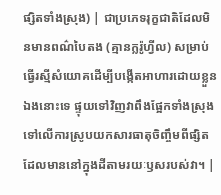ផ្សិតទាំងស្រុង) | ជាប្រភេទរុក្ខជាតិដែលមិនមានពណ៌បៃតង (គ្មានក្លរ៉ូហ្វីល) សម្រាប់ធ្វើរស្មីសំយោគដើម្បីបង្កើតអាហារដោយខ្លួនឯងនោះទេ ផ្ទុយទៅវិញវាពឹងផ្អែកទាំងស្រុងទៅលើការស្រូបយកសារធាតុចិញ្ចឹមពីផ្សិតដែលមាននៅក្នុងដីតាមរយៈឫសរបស់វា។ |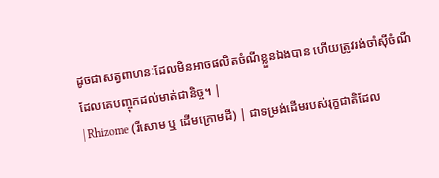ដូចជាសត្វពាហនៈដែលមិនអាចផលិតចំណីខ្លួនឯងបាន ហើយត្រូវរង់ចាំស៊ីចំណីដែលគេបញ្ចុកដល់មាត់ជានិច្ច។ |
| Rhizome (រីសោម ឬ ដើមក្រោមដី) | ជាទម្រង់ដើមរបស់រុក្ខជាតិដែល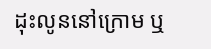ដុះលូននៅក្រោម ឬ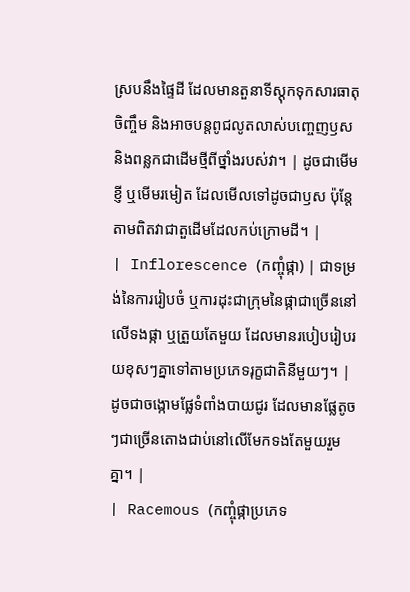ស្របនឹងផ្ទៃដី ដែលមានតួនាទីស្តុកទុកសារធាតុចិញ្ចឹម និងអាចបន្តពូជលូតលាស់បញ្ចេញឫស និងពន្លកជាដើមថ្មីពីថ្នាំងរបស់វា។ | ដូចជាមើមខ្ញី ឬមើមរមៀត ដែលមើលទៅដូចជាឫស ប៉ុន្តែតាមពិតវាជាតួដើមដែលកប់ក្រោមដី។ |
| Inflorescence (កញ្ចុំផ្កា) | ជាទម្រង់នៃការរៀបចំ ឬការដុះជាក្រុមនៃផ្កាជាច្រើននៅលើទងផ្កា ឬត្រួយតែមួយ ដែលមានរបៀបរៀបរយខុសៗគ្នាទៅតាមប្រភេទរុក្ខជាតិនីមួយៗ។ | ដូចជាចង្កោមផ្លែទំពាំងបាយជូរ ដែលមានផ្លែតូចៗជាច្រើនតោងជាប់នៅលើមែកទងតែមួយរួមគ្នា។ |
| Racemous (កញ្ចុំផ្កាប្រភេទ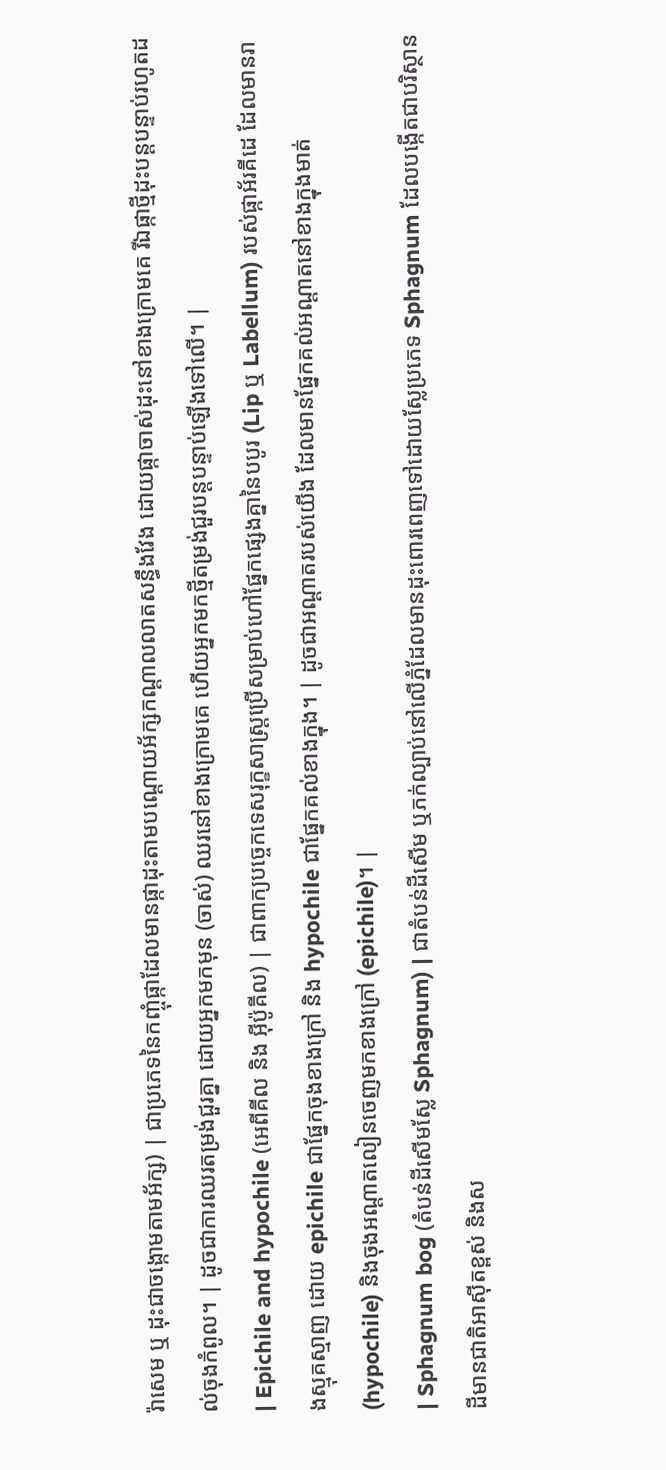រ៉ាសេម ឬ ដុះជាចង្កោមតាមអ័ក្ស) | ជាប្រភេទនៃកញ្ចុំផ្កាដែលមានផ្កាដុះតាមបណ្តោយអ័ក្សកណ្តាលលាតសន្ធឹងវែង ដោយផ្កាចាស់ដុះនៅខាងក្រោមគេ រីឯផ្កាថ្មីដុះបន្តបន្ទាប់រហូតដល់ចុងកំពូល។ | ដូចជាការឈរតម្រង់ជួរគ្នា ដោយអ្នកមកមុន (ចាស់) ឈរនៅខាងក្រោមគេ ហើយអ្នកមកថ្មីតម្រង់ជួរបន្តបន្ទាប់ឡើងទៅលើ។ |
| Epichile and hypochile (អេពីគីល និង អ៊ីប៉ូគីល) | ជាពាក្យបច្ចេកទេសរុក្ខសាស្ត្រប្រើសម្រាប់ហៅផ្នែកផ្សេងគ្នានៃបបូរ (Lip ឬ Labellum) របស់ផ្កាអ័រគីដេ ដែលមានរាងស្មុគស្មាញ ដោយ epichile ជាផ្នែកចុងខាងក្រៅ និង hypochile ជាផ្នែកគល់ខាងក្នុង។ | ដូចជាអណ្តាតរបស់យើង ដែលមានផ្នែកគល់អណ្តាតនៅខាងក្នុងមាត់ (hypochile) និងចុងអណ្តាតលៀនចេញមកខាងក្រៅ (epichile)។ |
| Sphagnum bog (តំបន់ដីសើមស្លែ Sphagnum) | ជាតំបន់ដីសើម ឬភក់ល្បាប់នៅលើភ្នំដែលមានដុះពោរពេញទៅដោយស្លែប្រភេទ Sphagnum ដែលបង្កើតជាបរិស្ថានដីមានជាតិអាស៊ីតខ្ពស់ និងស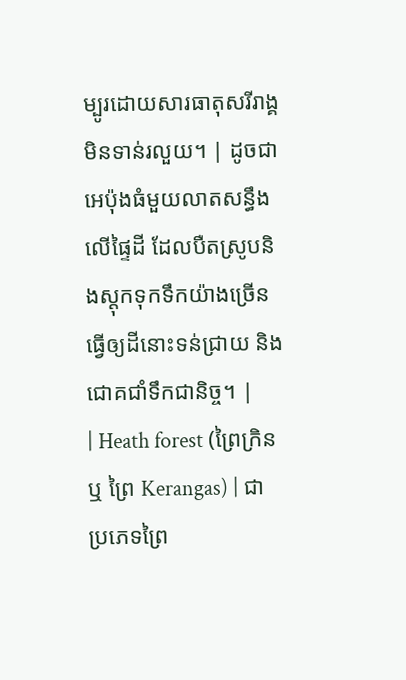ម្បូរដោយសារធាតុសរីរាង្គមិនទាន់រលួយ។ | ដូចជាអេប៉ុងធំមួយលាតសន្ធឹងលើផ្ទៃដី ដែលបឺតស្រូបនិងស្តុកទុកទឹកយ៉ាងច្រើន ធ្វើឲ្យដីនោះទន់ជ្រាយ និងជោគជាំទឹកជានិច្ច។ |
| Heath forest (ព្រៃក្រិន ឬ ព្រៃ Kerangas) | ជាប្រភេទព្រៃ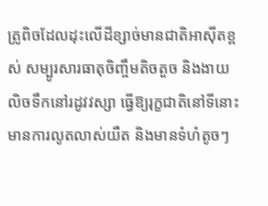ត្រូពិចដែលដុះលើដីខ្សាច់មានជាតិអាស៊ីតខ្ពស់ សម្បូរសារធាតុចិញ្ចឹមតិចតួច និងងាយលិចទឹកនៅរដូវវស្សា ធ្វើឱ្យរុក្ខជាតិនៅទីនោះមានការលូតលាស់យឺត និងមានទំហំតូចៗ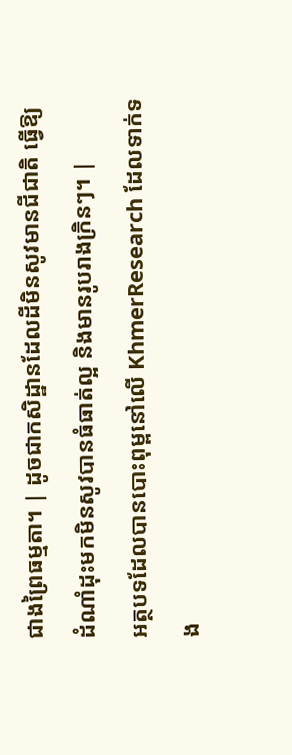ជាងព្រៃធម្មតា។ | ដូចជាកសិដ្ឋានដែលដីមិនសូវមានជីជាតិ ធ្វើឱ្យដំណាំដុះមកមិនសូវបានធំធាត់ល្អ និងមានរូបរាងក្រិនៗ។ |
អត្ថបទដែលបានបោះពុម្ពនៅលើ KhmerResearch ដែលទាក់ទង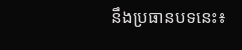នឹងប្រធានបទនេះ៖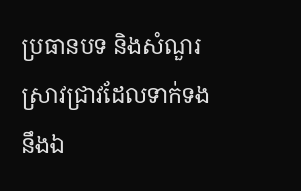ប្រធានបទ និងសំណួរស្រាវជ្រាវដែលទាក់ទងនឹងឯ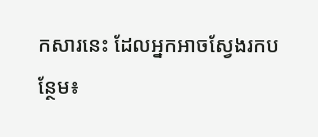កសារនេះ ដែលអ្នកអាចស្វែងរកបន្ថែម៖